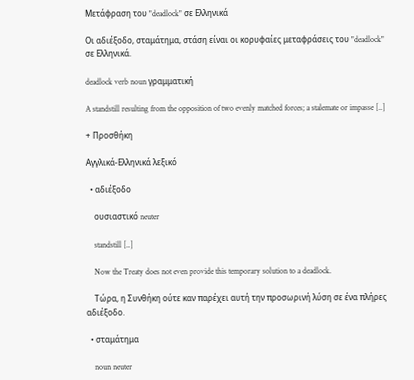Μετάφραση του "deadlock" σε Ελληνικά

Οι αδιέξοδο, σταμάτημα, στάση είναι οι κορυφαίες μεταφράσεις του "deadlock" σε Ελληνικά.

deadlock verb noun γραμματική

A standstill resulting from the opposition of two evenly matched forces; a stalemate or impasse [..]

+ Προσθήκη

Αγγλικά-Ελληνικά λεξικό

  • αδιέξοδο

    ουσιαστικό neuter

    standstill [..]

    Now the Treaty does not even provide this temporary solution to a deadlock.

    Τώρα, η Συνθήκη ούτε καν παρέχει αυτή την προσωρινή λύση σε ένα πλήρες αδιέξοδο.

  • σταμάτημα

    noun neuter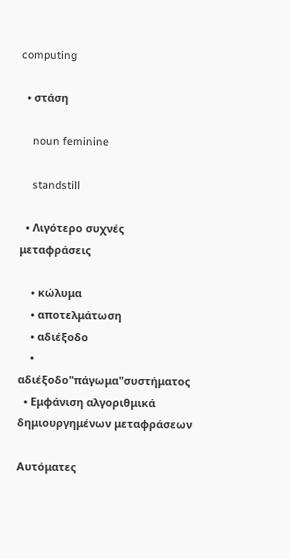computing

  • στάση

    noun feminine

    standstill

  • Λιγότερο συχνές μεταφράσεις

    • κώλυμα
    • αποτελμάτωση
    • αδιέξοδo
    • αδιέξοδο"πάγωμα"συστήματος
  • Εμφάνιση αλγοριθμικά δημιουργημένων μεταφράσεων

Αυτόματες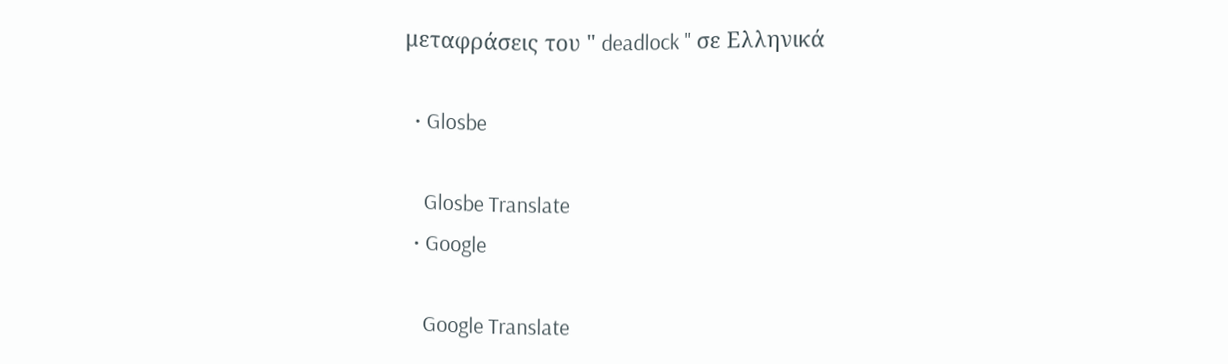μεταφράσεις του " deadlock " σε Ελληνικά

  • Glosbe

    Glosbe Translate
  • Google

    Google Translate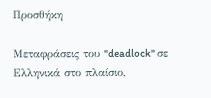Προσθήκη

Μεταφράσεις του "deadlock" σε Ελληνικά στο πλαίσιο,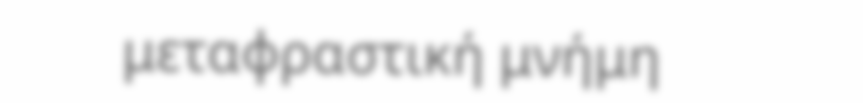μεταφραστική μνήμη